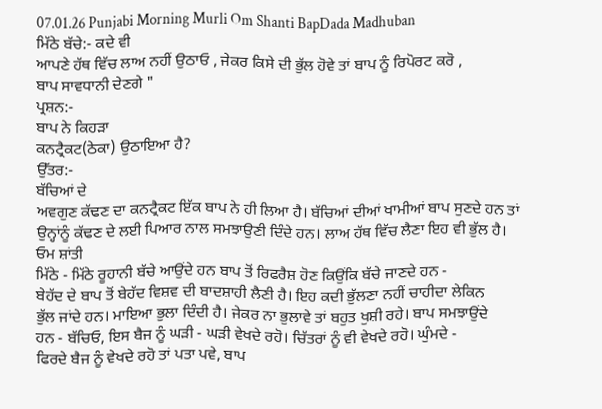07.01.26 Punjabi Morning Murli Om Shanti BapDada Madhuban
ਮਿੱਠੇ ਬੱਚੇ:- ਕਦੇ ਵੀ
ਆਪਣੇ ਹੱਥ ਵਿੱਚ ਲਾਅ ਨਹੀਂ ਉਠਾਓ , ਜੇਕਰ ਕਿਸੇ ਦੀ ਭੁੱਲ ਹੋਵੇ ਤਾਂ ਬਾਪ ਨੂੰ ਰਿਪੋਰਟ ਕਰੋ ,
ਬਾਪ ਸਾਵਧਾਨੀ ਦੇਣਗੇ "
ਪ੍ਰਸ਼ਨ:-
ਬਾਪ ਨੇ ਕਿਹੜਾ
ਕਨਟ੍ਰੈਕਟ(ਠੇਕਾ) ਉਠਾਇਆ ਹੈ?
ਉੱਤਰ:-
ਬੱਚਿਆਂ ਦੇ
ਅਵਗੁਣ ਕੱਢਣ ਦਾ ਕਨਟ੍ਰੈਕਟ ਇੱਕ ਬਾਪ ਨੇ ਹੀ ਲਿਆ ਹੈ। ਬੱਚਿਆਂ ਦੀਆਂ ਖਾਮੀਆਂ ਬਾਪ ਸੁਣਦੇ ਹਨ ਤਾਂ
ਉਨ੍ਹਾਂਨੂੰ ਕੱਢਣ ਦੇ ਲਈ ਪਿਆਰ ਨਾਲ ਸਮਝਾਉਣੀ ਦਿੰਦੇ ਹਨ। ਲਾਅ ਹੱਥ ਵਿੱਚ ਲੈਣਾ ਇਹ ਵੀ ਭੁੱਲ ਹੈ।
ਓਮ ਸ਼ਾਂਤੀ
ਮਿੱਠੇ - ਮਿੱਠੇ ਰੂਹਾਨੀ ਬੱਚੇ ਆਉਂਦੇ ਹਨ ਬਾਪ ਤੋਂ ਰਿਫਰੈਸ਼ ਹੋਣ ਕਿਉਂਕਿ ਬੱਚੇ ਜਾਣਦੇ ਹਨ -
ਬੇਹੱਦ ਦੇ ਬਾਪ ਤੋਂ ਬੇਹੱਦ ਵਿਸ਼ਵ ਦੀ ਬਾਦਸ਼ਾਹੀ ਲੈਣੀ ਹੈ। ਇਹ ਕਦੀ ਭੁੱਲਣਾ ਨਹੀਂ ਚਾਹੀਦਾ ਲੇਕਿਨ
ਭੁੱਲ ਜਾਂਦੇ ਹਨ। ਮਾਇਆ ਭੁਲਾ ਦਿੰਦੀ ਹੈ। ਜੇਕਰ ਨਾ ਭੁਲਾਵੇ ਤਾਂ ਬਹੁਤ ਖੁਸ਼ੀ ਰਹੇ। ਬਾਪ ਸਮਝਾਉਂਦੇ
ਹਨ - ਬੱਚਿਓ, ਇਸ ਬੈਜ ਨੂੰ ਘੜੀ - ਘੜੀ ਵੇਖਦੇ ਰਹੋ। ਚਿੱਤਰਾਂ ਨੂੰ ਵੀ ਵੇਖਦੇ ਰਹੋ। ਘੁੰਮਦੇ -
ਫਿਰਦੇ ਬੈਜ ਨੂੰ ਵੇਖਦੇ ਰਹੋ ਤਾਂ ਪਤਾ ਪਵੇ, ਬਾਪ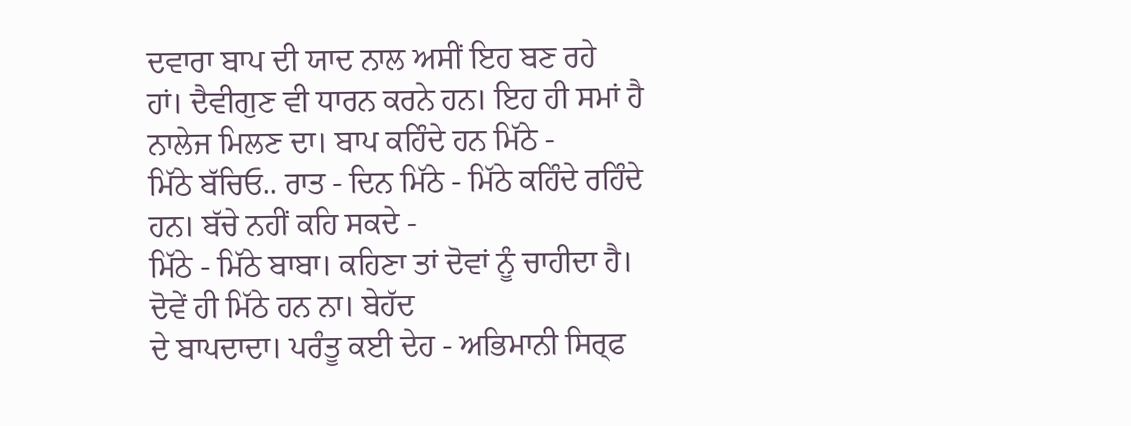ਦਵਾਰਾ ਬਾਪ ਦੀ ਯਾਦ ਨਾਲ ਅਸੀਂ ਇਹ ਬਣ ਰਹੇ
ਹਾਂ। ਦੈਵੀਗੁਣ ਵੀ ਧਾਰਨ ਕਰਨੇ ਹਨ। ਇਹ ਹੀ ਸਮਾਂ ਹੈ ਨਾਲੇਜ ਮਿਲਣ ਦਾ। ਬਾਪ ਕਹਿੰਦੇ ਹਨ ਮਿੱਠੇ -
ਮਿੱਠੇ ਬੱਚਿਓ.. ਰਾਤ - ਦਿਨ ਮਿੱਠੇ - ਮਿੱਠੇ ਕਹਿੰਦੇ ਰਹਿੰਦੇ ਹਨ। ਬੱਚੇ ਨਹੀਂ ਕਹਿ ਸਕਦੇ -
ਮਿੱਠੇ - ਮਿੱਠੇ ਬਾਬਾ। ਕਹਿਣਾ ਤਾਂ ਦੋਵਾਂ ਨੂੰ ਚਾਹੀਦਾ ਹੈ। ਦੋਵੇਂ ਹੀ ਮਿੱਠੇ ਹਨ ਨਾ। ਬੇਹੱਦ
ਦੇ ਬਾਪਦਾਦਾ। ਪਰੰਤੂ ਕਈ ਦੇਹ - ਅਭਿਮਾਨੀ ਸਿਰ੍ਫ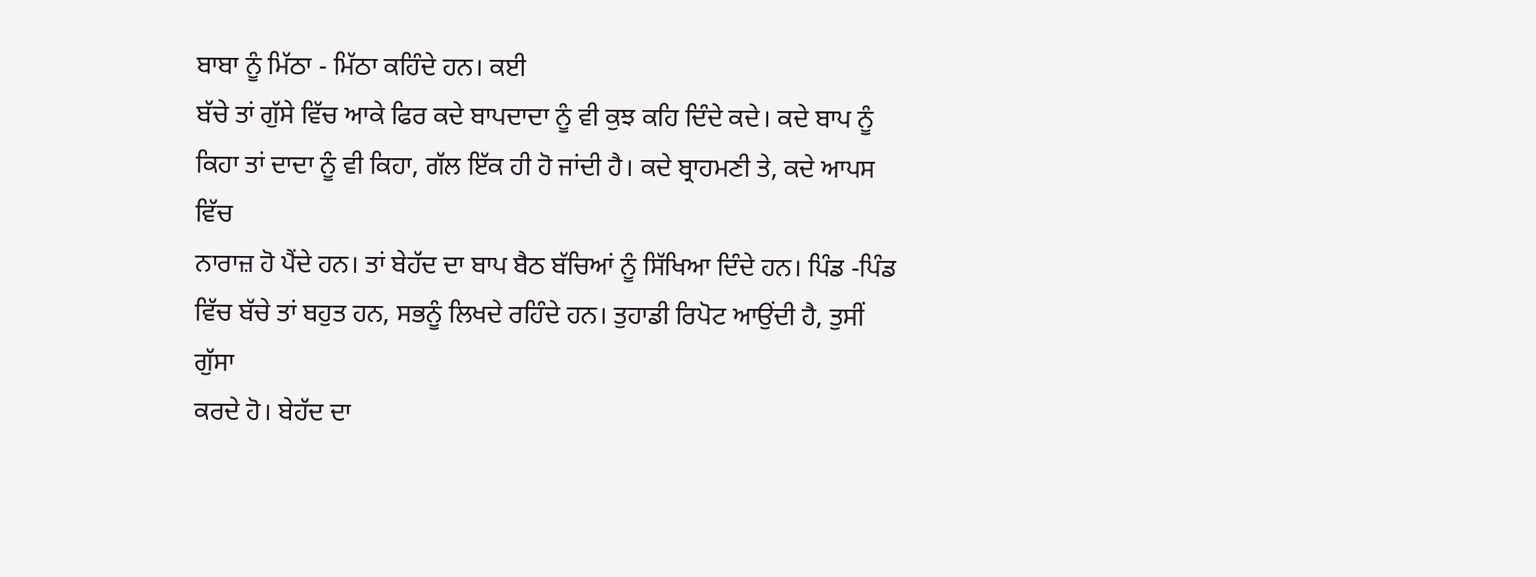ਬਾਬਾ ਨੂੰ ਮਿੱਠਾ - ਮਿੱਠਾ ਕਹਿੰਦੇ ਹਨ। ਕਈ
ਬੱਚੇ ਤਾਂ ਗੁੱਸੇ ਵਿੱਚ ਆਕੇ ਫਿਰ ਕਦੇ ਬਾਪਦਾਦਾ ਨੂੰ ਵੀ ਕੁਝ ਕਹਿ ਦਿੰਦੇ ਕਦੇ। ਕਦੇ ਬਾਪ ਨੂੰ
ਕਿਹਾ ਤਾਂ ਦਾਦਾ ਨੂੰ ਵੀ ਕਿਹਾ, ਗੱਲ ਇੱਕ ਹੀ ਹੋ ਜਾਂਦੀ ਹੈ। ਕਦੇ ਬ੍ਰਾਹਮਣੀ ਤੇ, ਕਦੇ ਆਪਸ ਵਿੱਚ
ਨਾਰਾਜ਼ ਹੋ ਪੈਂਦੇ ਹਨ। ਤਾਂ ਬੇਹੱਦ ਦਾ ਬਾਪ ਬੈਠ ਬੱਚਿਆਂ ਨੂੰ ਸਿੱਖਿਆ ਦਿੰਦੇ ਹਨ। ਪਿੰਡ -ਪਿੰਡ
ਵਿੱਚ ਬੱਚੇ ਤਾਂ ਬਹੁਤ ਹਨ, ਸਭਨੂੰ ਲਿਖਦੇ ਰਹਿੰਦੇ ਹਨ। ਤੁਹਾਡੀ ਰਿਪੋਟ ਆਉਂਦੀ ਹੈ, ਤੁਸੀਂ ਗੁੱਸਾ
ਕਰਦੇ ਹੋ। ਬੇਹੱਦ ਦਾ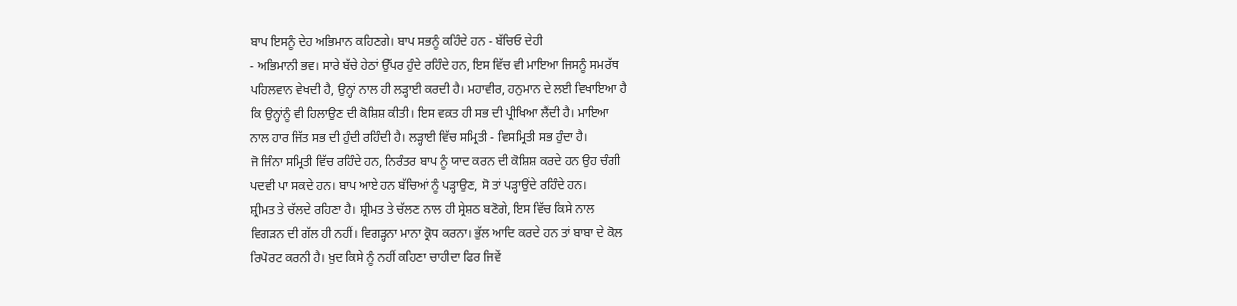ਬਾਪ ਇਸਨੂੰ ਦੇਹ ਅਭਿਮਾਨ ਕਹਿਣਗੇ। ਬਾਪ ਸਭਨੂੰ ਕਹਿੰਦੇ ਹਨ - ਬੱਚਿਓ ਦੇਹੀ
- ਅਭਿਮਾਨੀ ਭਵ। ਸਾਰੇ ਬੱਚੇ ਹੇਠਾਂ ਉੱਪਰ ਹੁੰਦੇ ਰਹਿੰਦੇ ਹਨ, ਇਸ ਵਿੱਚ ਵੀ ਮਾਇਆ ਜਿਸਨੂੰ ਸਮਰੱਥ
ਪਹਿਲਵਾਨ ਵੇਖਦੀ ਹੈ, ਉਨ੍ਹਾਂ ਨਾਲ ਹੀ ਲੜ੍ਹਾਈ ਕਰਦੀ ਹੈ। ਮਹਾਵੀਰ, ਹਨੁਮਾਨ ਦੇ ਲਈ ਵਿਖਾਇਆ ਹੈ
ਕਿ ਉਨ੍ਹਾਂਨੂੰ ਵੀ ਹਿਲਾਉਣ ਦੀ ਕੋਸ਼ਿਸ਼ ਕੀਤੀ। ਇਸ ਵਕ਼ਤ ਹੀ ਸਭ ਦੀ ਪ੍ਰੀਖਿਆ ਲੈਂਦੀ ਹੈ। ਮਾਇਆ
ਨਾਲ ਹਾਰ ਜਿੱਤ ਸਭ ਦੀ ਹੁੰਦੀ ਰਹਿੰਦੀ ਹੈ। ਲੜ੍ਹਾਈ ਵਿੱਚ ਸਮ੍ਰਿਤੀ - ਵਿਸਮ੍ਰਿਤੀ ਸਭ ਹੁੰਦਾ ਹੈ।
ਜੋ ਜਿੰਨਾ ਸਮ੍ਰਿਤੀ ਵਿੱਚ ਰਹਿੰਦੇ ਹਨ, ਨਿਰੰਤਰ ਬਾਪ ਨੂੰ ਯਾਦ ਕਰਨ ਦੀ ਕੋਸ਼ਿਸ਼ ਕਰਦੇ ਹਨ ਉਹ ਚੰਗੀ
ਪਦਵੀ ਪਾ ਸਕਦੇ ਹਨ। ਬਾਪ ਆਏ ਹਨ ਬੱਚਿਆਂ ਨੂੰ ਪੜ੍ਹਾਉਣ, ਸੋ ਤਾਂ ਪੜ੍ਹਾਉਂਦੇ ਰਹਿੰਦੇ ਹਨ।
ਸ਼੍ਰੀਮਤ ਤੇ ਚੱਲਦੇ ਰਹਿਣਾ ਹੈ। ਸ਼੍ਰੀਮਤ ਤੇ ਚੱਲਣ ਨਾਲ ਹੀ ਸ੍ਰੇਸ਼ਠ ਬਣੋਗੇ, ਇਸ ਵਿੱਚ ਕਿਸੇ ਨਾਲ
ਵਿਗੜਨ ਦੀ ਗੱਲ ਹੀ ਨਹੀਂ। ਵਿਗੜ੍ਹਨਾ ਮਾਨਾ ਕ੍ਰੋਧ ਕਰਨਾ। ਭੁੱਲ ਆਦਿ ਕਰਦੇ ਹਨ ਤਾਂ ਬਾਬਾ ਦੇ ਕੋਲ
ਰਿਪੋਰਟ ਕਰਨੀ ਹੈ। ਖ਼ੁਦ ਕਿਸੇ ਨੂੰ ਨਹੀਂ ਕਹਿਣਾ ਚਾਹੀਦਾ ਫਿਰ ਜਿਵੇਂ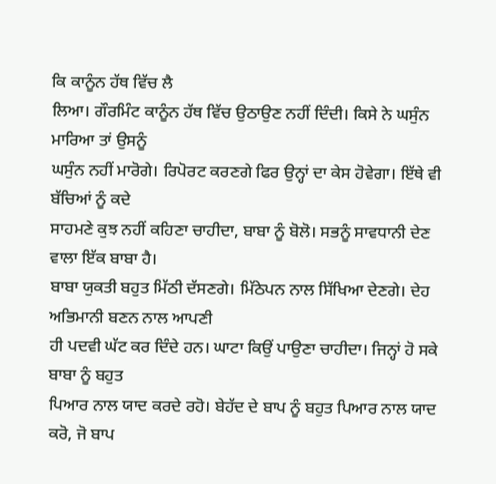ਕਿ ਕਾਨੂੰਨ ਹੱਥ ਵਿੱਚ ਲੈ
ਲਿਆ। ਗੌਰਮਿੰਟ ਕਾਨੂੰਨ ਹੱਥ ਵਿੱਚ ਉਠਾਉਣ ਨਹੀਂ ਦਿੰਦੀ। ਕਿਸੇ ਨੇ ਘਸੁੰਨ ਮਾਰਿਆ ਤਾਂ ਉਸਨੂੰ
ਘਸੁੰਨ ਨਹੀਂ ਮਾਰੋਗੇ। ਰਿਪੋਰਟ ਕਰਣਗੇ ਫਿਰ ਉਨ੍ਹਾਂ ਦਾ ਕੇਸ ਹੋਵੇਗਾ। ਇੱਥੇ ਵੀ ਬੱਚਿਆਂ ਨੂੰ ਕਦੇ
ਸਾਹਮਣੇ ਕੁਝ ਨਹੀਂ ਕਹਿਣਾ ਚਾਹੀਦਾ, ਬਾਬਾ ਨੂੰ ਬੋਲੋ। ਸਭਨੂੰ ਸਾਵਧਾਨੀ ਦੇਣ ਵਾਲਾ ਇੱਕ ਬਾਬਾ ਹੈ।
ਬਾਬਾ ਯੁਕਤੀ ਬਹੁਤ ਮਿੱਠੀ ਦੱਸਣਗੇ। ਮਿੱਠੇਪਨ ਨਾਲ ਸਿੱਖਿਆ ਦੇਣਗੇ। ਦੇਹ ਅਭਿਮਾਨੀ ਬਣਨ ਨਾਲ ਆਪਣੀ
ਹੀ ਪਦਵੀ ਘੱਟ ਕਰ ਦਿੰਦੇ ਹਨ। ਘਾਟਾ ਕਿਉਂ ਪਾਉਣਾ ਚਾਹੀਦਾ। ਜਿਨ੍ਹਾਂ ਹੋ ਸਕੇ ਬਾਬਾ ਨੂੰ ਬਹੁਤ
ਪਿਆਰ ਨਾਲ ਯਾਦ ਕਰਦੇ ਰਹੋ। ਬੇਹੱਦ ਦੇ ਬਾਪ ਨੂੰ ਬਹੁਤ ਪਿਆਰ ਨਾਲ ਯਾਦ ਕਰੋ, ਜੋ ਬਾਪ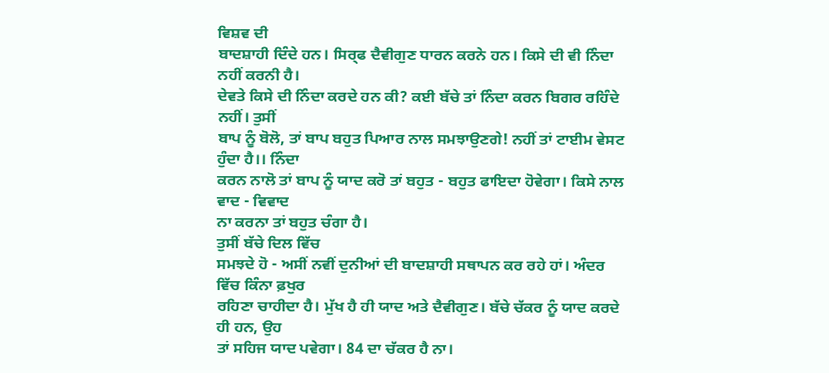ਵਿਸ਼ਵ ਦੀ
ਬਾਦਸ਼ਾਹੀ ਦਿੰਦੇ ਹਨ। ਸਿਰ੍ਫ ਦੈਵੀਗੁਣ ਧਾਰਨ ਕਰਨੇ ਹਨ। ਕਿਸੇ ਦੀ ਵੀ ਨਿੰਦਾ ਨਹੀਂ ਕਰਨੀ ਹੈ।
ਦੇਵਤੇ ਕਿਸੇ ਦੀ ਨਿੰਦਾ ਕਰਦੇ ਹਨ ਕੀ? ਕਈ ਬੱਚੇ ਤਾਂ ਨਿੰਦਾ ਕਰਨ ਬਿਗਰ ਰਹਿੰਦੇ ਨਹੀਂ। ਤੁਸੀਂ
ਬਾਪ ਨੂੰ ਬੋਲੋ, ਤਾਂ ਬਾਪ ਬਹੁਤ ਪਿਆਰ ਨਾਲ ਸਮਝਾਉਣਗੇ! ਨਹੀਂ ਤਾਂ ਟਾਈਮ ਵੇਸਟ ਹੁੰਦਾ ਹੈ।। ਨਿੰਦਾ
ਕਰਨ ਨਾਲੋ ਤਾਂ ਬਾਪ ਨੂੰ ਯਾਦ ਕਰੋ ਤਾਂ ਬਹੁਤ - ਬਹੁਤ ਫਾਇਦਾ ਹੋਵੇਗਾ। ਕਿਸੇ ਨਾਲ ਵਾਦ - ਵਿਵਾਦ
ਨਾ ਕਰਨਾ ਤਾਂ ਬਹੁਤ ਚੰਗਾ ਹੈ।
ਤੁਸੀਂ ਬੱਚੇ ਦਿਲ ਵਿੱਚ
ਸਮਝਦੇ ਹੋ - ਅਸੀਂ ਨਵੀਂ ਦੁਨੀਆਂ ਦੀ ਬਾਦਸ਼ਾਹੀ ਸਥਾਪਨ ਕਰ ਰਹੇ ਹਾਂ। ਅੰਦਰ ਵਿੱਚ ਕਿੰਨਾ ਫ਼ਖੁਰ
ਰਹਿਣਾ ਚਾਹੀਦਾ ਹੈ। ਮੁੱਖ ਹੈ ਹੀ ਯਾਦ ਅਤੇ ਦੈਵੀਗੁਣ। ਬੱਚੇ ਚੱਕਰ ਨੂੰ ਯਾਦ ਕਰਦੇ ਹੀ ਹਨ, ਉਹ
ਤਾਂ ਸਹਿਜ ਯਾਦ ਪਵੇਗਾ। 84 ਦਾ ਚੱਕਰ ਹੈ ਨਾ।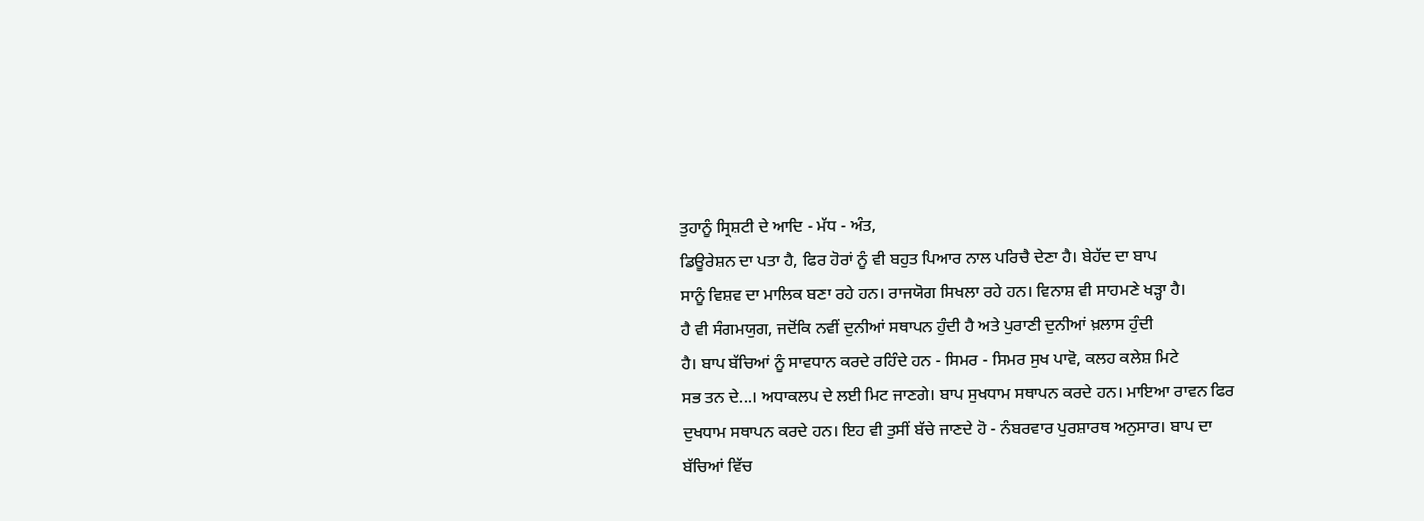ਤੁਹਾਨੂੰ ਸ੍ਰਿਸ਼ਟੀ ਦੇ ਆਦਿ - ਮੱਧ - ਅੰਤ,
ਡਿਊਰੇਸ਼ਨ ਦਾ ਪਤਾ ਹੈ, ਫਿਰ ਹੋਰਾਂ ਨੂੰ ਵੀ ਬਹੁਤ ਪਿਆਰ ਨਾਲ ਪਰਿਚੈ ਦੇਣਾ ਹੈ। ਬੇਹੱਦ ਦਾ ਬਾਪ
ਸਾਨੂੰ ਵਿਸ਼ਵ ਦਾ ਮਾਲਿਕ ਬਣਾ ਰਹੇ ਹਨ। ਰਾਜਯੋਗ ਸਿਖਲਾ ਰਹੇ ਹਨ। ਵਿਨਾਸ਼ ਵੀ ਸਾਹਮਣੇ ਖੜ੍ਹਾ ਹੈ।
ਹੈ ਵੀ ਸੰਗਮਯੁਗ, ਜਦੋਂਕਿ ਨਵੀਂ ਦੁਨੀਆਂ ਸਥਾਪਨ ਹੁੰਦੀ ਹੈ ਅਤੇ ਪੁਰਾਣੀ ਦੁਨੀਆਂ ਖ਼ਲਾਸ ਹੁੰਦੀ
ਹੈ। ਬਾਪ ਬੱਚਿਆਂ ਨੂੰ ਸਾਵਧਾਨ ਕਰਦੇ ਰਹਿੰਦੇ ਹਨ - ਸਿਮਰ - ਸਿਮਰ ਸੁਖ ਪਾਵੋ, ਕਲਹ ਕਲੇਸ਼ ਮਿਟੇ
ਸਭ ਤਨ ਦੇ...। ਅਧਾਕਲਪ ਦੇ ਲਈ ਮਿਟ ਜਾਣਗੇ। ਬਾਪ ਸੁਖਧਾਮ ਸਥਾਪਨ ਕਰਦੇ ਹਨ। ਮਾਇਆ ਰਾਵਨ ਫਿਰ
ਦੁਖਧਾਮ ਸਥਾਪਨ ਕਰਦੇ ਹਨ। ਇਹ ਵੀ ਤੁਸੀਂ ਬੱਚੇ ਜਾਣਦੇ ਹੋ - ਨੰਬਰਵਾਰ ਪੁਰਸ਼ਾਰਥ ਅਨੁਸਾਰ। ਬਾਪ ਦਾ
ਬੱਚਿਆਂ ਵਿੱਚ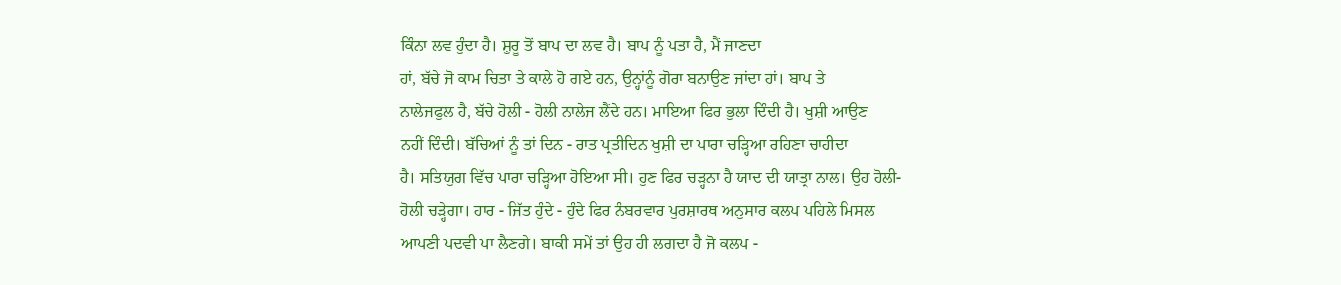ਕਿੰਨਾ ਲਵ ਹੁੰਦਾ ਹੈ। ਸ਼ੁਰੂ ਤੋਂ ਬਾਪ ਦਾ ਲਵ ਹੈ। ਬਾਪ ਨੂੰ ਪਤਾ ਹੈ, ਮੈਂ ਜਾਣਦਾ
ਹਾਂ, ਬੱਚੇ ਜੋ ਕਾਮ ਚਿਤਾ ਤੇ ਕਾਲੇ ਹੋ ਗਏ ਹਨ, ਉਨ੍ਹਾਂਨੂੰ ਗੋਰਾ ਬਨਾਉਣ ਜਾਂਦਾ ਹਾਂ। ਬਾਪ ਤੇ
ਨਾਲੇਜਫੁਲ ਹੈ, ਬੱਚੇ ਹੋਲੀ - ਹੋਲੀ ਨਾਲੇਜ ਲੈਂਦੇ ਹਨ। ਮਾਇਆ ਫਿਰ ਭੁਲਾ ਦਿੰਦੀ ਹੈ। ਖੁਸ਼ੀ ਆਉਣ
ਨਹੀਂ ਦਿੰਦੀ। ਬੱਚਿਆਂ ਨੂੰ ਤਾਂ ਦਿਨ - ਰਾਤ ਪ੍ਰਤੀਦਿਨ ਖੁਸ਼ੀ ਦਾ ਪਾਰਾ ਚੜ੍ਹਿਆ ਰਹਿਣਾ ਚਾਹੀਦਾ
ਹੈ। ਸਤਿਯੁਗ ਵਿੱਚ ਪਾਰਾ ਚੜ੍ਹਿਆ ਹੋਇਆ ਸੀ। ਹੁਣ ਫਿਰ ਚੜ੍ਹਨਾ ਹੈ ਯਾਦ ਦੀ ਯਾਤ੍ਰਾ ਨਾਲ। ਉਹ ਹੋਲੀ-
ਹੋਲੀ ਚੜ੍ਹੇਗਾ। ਹਾਰ - ਜਿੱਤ ਹੁੰਦੇ - ਹੁੰਦੇ ਫਿਰ ਨੰਬਰਵਾਰ ਪੁਰਸ਼ਾਰਥ ਅਨੁਸਾਰ ਕਲਪ ਪਹਿਲੇ ਮਿਸਲ
ਆਪਣੀ ਪਦਵੀ ਪਾ ਲੈਣਗੇ। ਬਾਕੀ ਸਮੇਂ ਤਾਂ ਉਹ ਹੀ ਲਗਦਾ ਹੈ ਜੋ ਕਲਪ -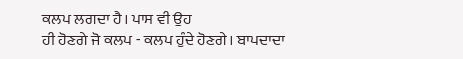ਕਲਪ ਲਗਦਾ ਹੈ। ਪਾਸ ਵੀ ਉਹ
ਹੀ ਹੋਣਗੇ ਜੋ ਕਲਪ - ਕਲਪ ਹੁੰਦੇ ਹੋਣਗੇ। ਬਾਪਦਾਦਾ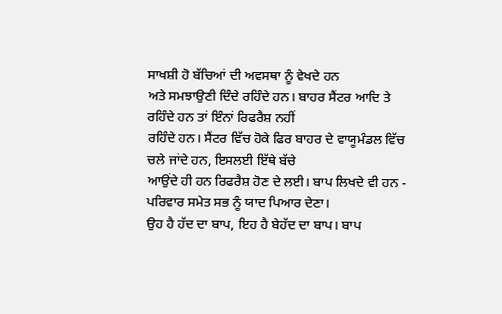ਸਾਖਸ਼ੀ ਹੋ ਬੱਚਿਆਂ ਦੀ ਅਵਸਥਾ ਨੂੰ ਵੇਖਦੇ ਹਨ
ਅਤੇ ਸਮਝਾਉਣੀ ਦਿੰਦੇ ਰਹਿੰਦੇ ਹਨ। ਬਾਹਰ ਸੈਂਟਰ ਆਦਿ ਤੇ ਰਹਿੰਦੇ ਹਨ ਤਾਂ ਇੰਨਾਂ ਰਿਫਰੈਸ਼ ਨਹੀਂ
ਰਹਿੰਦੇ ਹਨ। ਸੈਂਟਰ ਵਿੱਚ ਹੋਕੇ ਫਿਰ ਬਾਹਰ ਦੇ ਵਾਯੂਮੰਡਲ ਵਿੱਚ ਚਲੇ ਜਾਂਦੇ ਹਨ, ਇਸਲਈ ਇੱਥੇ ਬੱਚੇ
ਆਉਂਦੇ ਹੀ ਹਨ ਰਿਫਰੈਸ਼ ਹੋਣ ਦੇ ਲਈ। ਬਾਪ ਲਿਖਦੇ ਵੀ ਹਨ - ਪਰਿਵਾਰ ਸਮੇਤ ਸਭ ਨੂੰ ਯਾਦ ਪਿਆਰ ਦੇਣਾ।
ਉਹ ਹੈ ਹੱਦ ਦਾ ਬਾਪ, ਇਹ ਹੈ ਬੇਹੱਦ ਦਾ ਬਾਪ। ਬਾਪ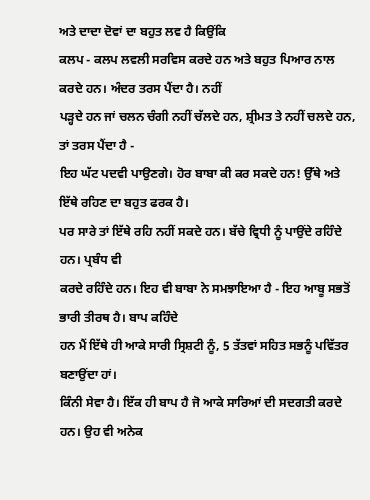ਅਤੇ ਦਾਦਾ ਦੋਵਾਂ ਦਾ ਬਹੁਤ ਲਵ ਹੈ ਕਿਉਂਕਿ
ਕਲਪ - ਕਲਪ ਲਵਲੀ ਸਰਵਿਸ ਕਰਦੇ ਹਨ ਅਤੇ ਬਹੁਤ ਪਿਆਰ ਨਾਲ ਕਰਦੇ ਹਨ। ਅੰਦਰ ਤਰਸ ਪੈਂਦਾ ਹੈ। ਨਹੀਂ
ਪੜ੍ਹਦੇ ਹਨ ਜਾਂ ਚਲਨ ਚੰਗੀ ਨਹੀਂ ਚੱਲਦੇ ਹਨ, ਸ਼੍ਰੀਮਤ ਤੇ ਨਹੀਂ ਚਲਦੇ ਹਨ, ਤਾਂ ਤਰਸ ਪੈਂਦਾ ਹੈ -
ਇਹ ਘੱਟ ਪਦਵੀ ਪਾਉਣਗੇ। ਹੋਰ ਬਾਬਾ ਕੀ ਕਰ ਸਕਦੇ ਹਨ! ਉੱਥੇ ਅਤੇ ਇੱਥੇ ਰਹਿਣ ਦਾ ਬਹੁਤ ਫਰਕ ਹੈ।
ਪਰ ਸਾਰੇ ਤਾਂ ਇੱਥੇ ਰਹਿ ਨਹੀਂ ਸਕਦੇ ਹਨ। ਬੱਚੇ ਵ੍ਰਿਧੀ ਨੂੰ ਪਾਉਂਦੇ ਰਹਿੰਦੇ ਹਨ। ਪ੍ਰਬੰਧ ਵੀ
ਕਰਦੇ ਰਹਿੰਦੇ ਹਨ। ਇਹ ਵੀ ਬਾਬਾ ਨੇ ਸਮਝਾਇਆ ਹੈ - ਇਹ ਆਬੂ ਸਭਤੋਂ ਭਾਰੀ ਤੀਰਥ ਹੈ। ਬਾਪ ਕਹਿੰਦੇ
ਹਨ ਮੈਂ ਇੱਥੇ ਹੀ ਆਕੇ ਸਾਰੀ ਸ੍ਰਿਸ਼ਟੀ ਨੂੰ, 5 ਤੱਤਵਾਂ ਸਹਿਤ ਸਭਨੂੰ ਪਵਿੱਤਰ ਬਣਾਉਂਦਾ ਹਾਂ।
ਕਿੰਨੀ ਸੇਵਾ ਹੈ। ਇੱਕ ਹੀ ਬਾਪ ਹੈ ਜੋ ਆਕੇ ਸਾਰਿਆਂ ਦੀ ਸਦਗਤੀ ਕਰਦੇ ਹਨ। ਉਹ ਵੀ ਅਨੇਕ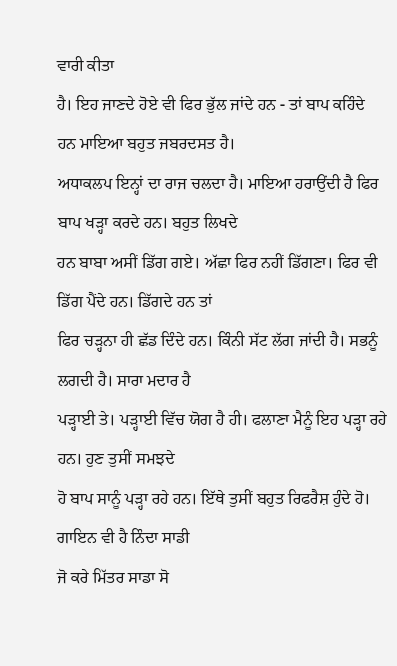ਵਾਰੀ ਕੀਤਾ
ਹੈ। ਇਹ ਜਾਣਦੇ ਹੋਏ ਵੀ ਫਿਰ ਭੁੱਲ ਜਾਂਦੇ ਹਨ - ਤਾਂ ਬਾਪ ਕਹਿੰਦੇ ਹਨ ਮਾਇਆ ਬਹੁਤ ਜਬਰਦਸਤ ਹੈ।
ਅਧਾਕਲਪ ਇਨ੍ਹਾਂ ਦਾ ਰਾਜ ਚਲਦਾ ਹੈ। ਮਾਇਆ ਹਰਾਉਂਦੀ ਹੈ ਫਿਰ ਬਾਪ ਖੜ੍ਹਾ ਕਰਦੇ ਹਨ। ਬਹੁਤ ਲਿਖਦੇ
ਹਨ ਬਾਬਾ ਅਸੀਂ ਡਿੱਗ ਗਏ। ਅੱਛਾ ਫਿਰ ਨਹੀਂ ਡਿੱਗਣਾ। ਫਿਰ ਵੀ ਡਿੱਗ ਪੈਂਦੇ ਹਨ। ਡਿੱਗਦੇ ਹਨ ਤਾਂ
ਫਿਰ ਚੜ੍ਹਨਾ ਹੀ ਛੱਡ ਦਿੰਦੇ ਹਨ। ਕਿੰਨੀ ਸੱਟ ਲੱਗ ਜਾਂਦੀ ਹੈ। ਸਭਨੂੰ ਲਗਦੀ ਹੈ। ਸਾਰਾ ਮਦਾਰ ਹੈ
ਪੜ੍ਹਾਈ ਤੇ। ਪੜ੍ਹਾਈ ਵਿੱਚ ਯੋਗ ਹੈ ਹੀ। ਫਲਾਣਾ ਮੈਨੂੰ ਇਹ ਪੜ੍ਹਾ ਰਹੇ ਹਨ। ਹੁਣ ਤੁਸੀਂ ਸਮਝਦੇ
ਹੋ ਬਾਪ ਸਾਨੂੰ ਪੜ੍ਹਾ ਰਹੇ ਹਨ। ਇੱਥੇ ਤੁਸੀਂ ਬਹੁਤ ਰਿਫਰੈਸ਼ ਹੁੰਦੇ ਹੋ। ਗਾਇਨ ਵੀ ਹੈ ਨਿੰਦਾ ਸਾਡੀ
ਜੋ ਕਰੇ ਮਿੱਤਰ ਸਾਡਾ ਸੋ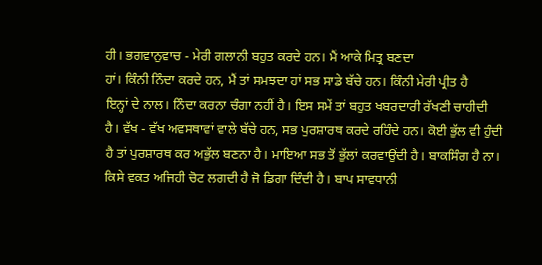ਹੀ। ਭਗਵਾਨੁਵਾਚ - ਮੇਰੀ ਗਲਾਨੀ ਬਹੁਤ ਕਰਦੇ ਹਨ। ਮੈਂ ਆਕੇ ਮਿਤ੍ਰ ਬਣਦਾ
ਹਾਂ। ਕਿੰਨੀ ਨਿੰਦਾ ਕਰਦੇ ਹਨ, ਮੈਂ ਤਾਂ ਸਮਝਦਾ ਹਾਂ ਸਭ ਸਾਡੇ ਬੱਚੇ ਹਨ। ਕਿੰਨੀ ਮੇਰੀ ਪ੍ਰੀਤ ਹੈ
ਇਨ੍ਹਾਂ ਦੇ ਨਾਲ। ਨਿੰਦਾ ਕਰਨਾ ਚੰਗਾ ਨਹੀਂ ਹੈ। ਇਸ ਸਮੇਂ ਤਾਂ ਬਹੁਤ ਖਬਰਦਾਰੀ ਰੱਖਣੀ ਚਾਹੀਦੀ
ਹੈ। ਵੱਖ - ਵੱਖ ਅਵਸਥਾਵਾਂ ਵਾਲੇ ਬੱਚੇ ਹਨ, ਸਭ ਪੁਰਸ਼ਾਰਥ ਕਰਦੇ ਰਹਿੰਦੇ ਹਨ। ਕੋਈ ਭੁੱਲ ਵੀ ਹੁੰਦੀ
ਹੈ ਤਾਂ ਪੁਰਸ਼ਾਰਥ ਕਰ ਅਭੁੱਲ ਬਣਨਾ ਹੈ। ਮਾਇਆ ਸਭ ਤੋਂ ਭੁੱਲਾਂ ਕਰਵਾਉਂਦੀ ਹੈ। ਬਾਕਸਿੰਗ ਹੈ ਨਾ।
ਕਿਸੇ ਵਕਤ ਅਜਿਹੀ ਚੋਟ ਲਗਦੀ ਹੈ ਜੋ ਡਿਗਾ ਦਿੰਦੀ ਹੈ। ਬਾਪ ਸਾਵਧਾਨੀ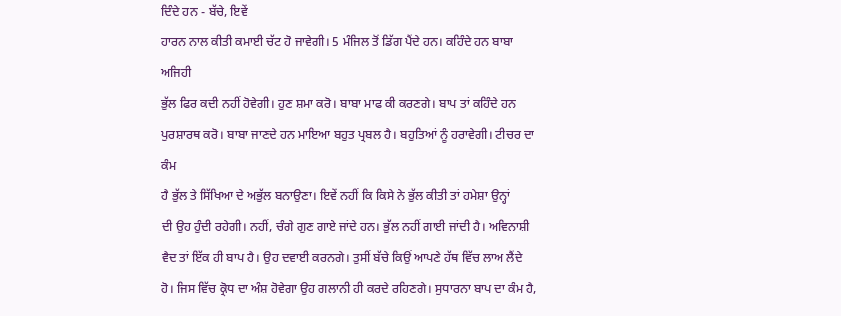ਦਿੰਦੇ ਹਨ - ਬੱਚੇ, ਇਵੇਂ
ਹਾਰਨ ਨਾਲ ਕੀਤੀ ਕਮਾਈ ਚੱਟ ਹੋ ਜਾਵੇਗੀ। 5 ਮੰਜਿਲ ਤੋਂ ਡਿੱਗ ਪੈਂਦੇ ਹਨ। ਕਹਿੰਦੇ ਹਨ ਬਾਬਾ ਅਜਿਹੀ
ਭੁੱਲ ਫਿਰ ਕਦੀ ਨਹੀਂ ਹੋਵੇਗੀ। ਹੁਣ ਸ਼ਮਾ ਕਰੋ। ਬਾਬਾ ਮਾਫ ਕੀ ਕਰਣਗੇ। ਬਾਪ ਤਾਂ ਕਹਿੰਦੇ ਹਨ
ਪੁਰਸ਼ਾਰਥ ਕਰੋ। ਬਾਬਾ ਜਾਣਦੇ ਹਨ ਮਾਇਆ ਬਹੁਤ ਪ੍ਰਬਲ ਹੈ। ਬਹੁਤਿਆਂ ਨੂੰ ਹਰਾਵੇਗੀ। ਟੀਚਰ ਦਾ ਕੰਮ
ਹੈ ਭੁੱਲ ਤੇ ਸਿੱਖਿਆ ਦੇ ਅਭੁੱਲ ਬਨਾਉਣਾ। ਇਵੇਂ ਨਹੀਂ ਕਿ ਕਿਸੇ ਨੇ ਭੁੱਲ ਕੀਤੀ ਤਾਂ ਹਮੇਸ਼ਾ ਉਨ੍ਹਾਂ
ਦੀ ਉਹ ਹੁੰਦੀ ਰਹੇਗੀ। ਨਹੀਂ, ਚੰਗੇ ਗੁਣ ਗਾਏ ਜਾਂਦੇ ਹਨ। ਭੁੱਲ ਨਹੀਂ ਗਾਈ ਜਾਂਦੀ ਹੈ। ਅਵਿਨਾਸ਼ੀ
ਵੈਦ ਤਾਂ ਇੱਕ ਹੀ ਬਾਪ ਹੈ। ਉਹ ਦਵਾਈ ਕਰਨਗੇ। ਤੁਸੀਂ ਬੱਚੇ ਕਿਉਂ ਆਪਣੇ ਹੱਥ ਵਿੱਚ ਲਾਅ ਲੈਂਦੇ
ਹੋ। ਜਿਸ ਵਿੱਚ ਕ੍ਰੋਧ ਦਾ ਅੰਸ਼ ਹੋਵੇਗਾ ਉਹ ਗਲਾਨੀ ਹੀ ਕਰਦੇ ਰਹਿਣਗੇ। ਸੁਧਾਰਨਾ ਬਾਪ ਦਾ ਕੰਮ ਹੈ,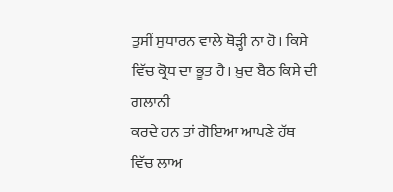ਤੁਸੀਂ ਸੁਧਾਰਨ ਵਾਲੇ ਥੋੜ੍ਹੀ ਨਾ ਹੋ। ਕਿਸੇ ਵਿੱਚ ਕ੍ਰੋਧ ਦਾ ਭੂਤ ਹੈ। ਖ਼ੁਦ ਬੈਠ ਕਿਸੇ ਦੀ ਗਲਾਨੀ
ਕਰਦੇ ਹਨ ਤਾਂ ਗੋਇਆ ਆਪਣੇ ਹੱਥ ਵਿੱਚ ਲਾਅ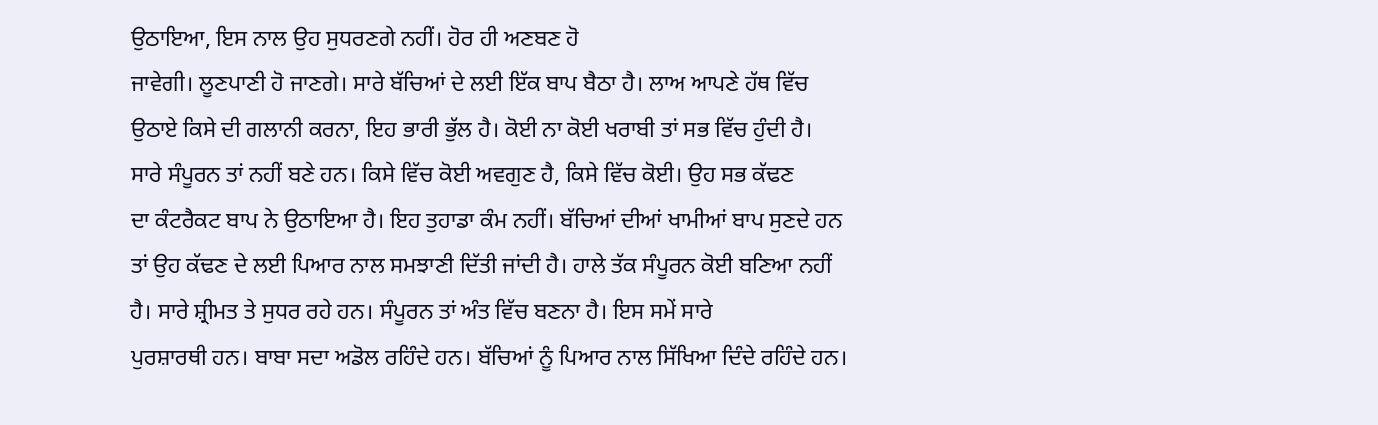ਉਠਾਇਆ, ਇਸ ਨਾਲ ਉਹ ਸੁਧਰਣਗੇ ਨਹੀਂ। ਹੋਰ ਹੀ ਅਣਬਣ ਹੋ
ਜਾਵੇਗੀ। ਲੂਣਪਾਣੀ ਹੋ ਜਾਣਗੇ। ਸਾਰੇ ਬੱਚਿਆਂ ਦੇ ਲਈ ਇੱਕ ਬਾਪ ਬੈਠਾ ਹੈ। ਲਾਅ ਆਪਣੇ ਹੱਥ ਵਿੱਚ
ਉਠਾਏ ਕਿਸੇ ਦੀ ਗਲਾਨੀ ਕਰਨਾ, ਇਹ ਭਾਰੀ ਭੁੱਲ ਹੈ। ਕੋਈ ਨਾ ਕੋਈ ਖਰਾਬੀ ਤਾਂ ਸਭ ਵਿੱਚ ਹੁੰਦੀ ਹੈ।
ਸਾਰੇ ਸੰਪੂਰਨ ਤਾਂ ਨਹੀਂ ਬਣੇ ਹਨ। ਕਿਸੇ ਵਿੱਚ ਕੋਈ ਅਵਗੁਣ ਹੈ, ਕਿਸੇ ਵਿੱਚ ਕੋਈ। ਉਹ ਸਭ ਕੱਢਣ
ਦਾ ਕੰਟਰੈਕਟ ਬਾਪ ਨੇ ਉਠਾਇਆ ਹੈ। ਇਹ ਤੁਹਾਡਾ ਕੰਮ ਨਹੀਂ। ਬੱਚਿਆਂ ਦੀਆਂ ਖਾਮੀਆਂ ਬਾਪ ਸੁਣਦੇ ਹਨ
ਤਾਂ ਉਹ ਕੱਢਣ ਦੇ ਲਈ ਪਿਆਰ ਨਾਲ ਸਮਝਾਣੀ ਦਿੱਤੀ ਜਾਂਦੀ ਹੈ। ਹਾਲੇ ਤੱਕ ਸੰਪੂਰਨ ਕੋਈ ਬਣਿਆ ਨਹੀਂ
ਹੈ। ਸਾਰੇ ਸ਼੍ਰੀਮਤ ਤੇ ਸੁਧਰ ਰਹੇ ਹਨ। ਸੰਪੂਰਨ ਤਾਂ ਅੰਤ ਵਿੱਚ ਬਣਨਾ ਹੈ। ਇਸ ਸਮੇਂ ਸਾਰੇ
ਪੁਰਸ਼ਾਰਥੀ ਹਨ। ਬਾਬਾ ਸਦਾ ਅਡੋਲ ਰਹਿੰਦੇ ਹਨ। ਬੱਚਿਆਂ ਨੂੰ ਪਿਆਰ ਨਾਲ ਸਿੱਖਿਆ ਦਿੰਦੇ ਰਹਿੰਦੇ ਹਨ।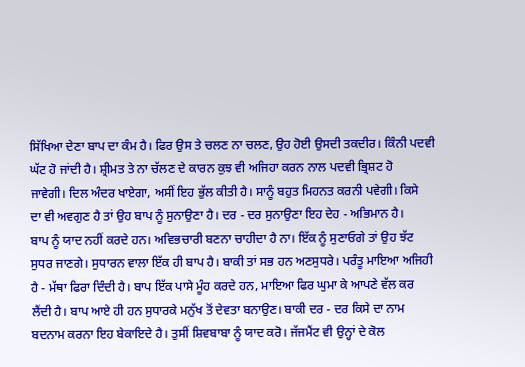ਸਿੱਖਿਆ ਦੇਣਾ ਬਾਪ ਦਾ ਕੰਮ ਹੈ। ਫਿਰ ਉਸ ਤੇ ਚਲਣ ਨਾ ਚਲਣ, ਉਹ ਹੋਈ ਉਸਦੀ ਤਕਦੀਰ। ਕਿੰਨੀ ਪਦਵੀ
ਘੱਟ ਹੋ ਜਾਂਦੀ ਹੈ। ਸ਼੍ਰੀਮਤ ਤੇ ਨਾ ਚੱਲਣ ਦੇ ਕਾਰਨ ਕੁਝ ਵੀ ਅਜਿਹਾ ਕਰਨ ਨਾਲ ਪਦਵੀ ਭ੍ਰਿਸ਼ਟ ਹੋ
ਜਾਵੇਗੀ। ਦਿਲ ਅੰਦਰ ਖਾਏਗਾ, ਅਸੀਂ ਇਹ ਭੁੱਲ ਕੀਤੀ ਹੈ। ਸਾਨੂੰ ਬਹੁਤ ਮਿਹਨਤ ਕਰਨੀ ਪਵੇਗੀ। ਕਿਸੇ
ਦਾ ਵੀ ਅਵਗੁਣ ਹੈ ਤਾਂ ਉਹ ਬਾਪ ਨੂੰ ਸੁਨਾਉਣਾ ਹੈ। ਦਰ - ਦਰ ਸੁਨਾਉਣਾ ਇਹ ਦੇਹ - ਅਭਿਮਾਨ ਹੈ।
ਬਾਪ ਨੂੰ ਯਾਦ ਨਹੀਂ ਕਰਦੇ ਹਨ। ਅਵਿਭਚਾਰੀ ਬਣਨਾ ਚਾਹੀਦਾ ਹੈ ਨਾ। ਇੱਕ ਨੂੰ ਸੁਣਾਓਗੇ ਤਾਂ ਉਹ ਝੱਟ
ਸੁਧਰ ਜਾਣਗੇ। ਸੁਧਾਰਨ ਵਾਲਾ ਇੱਕ ਹੀ ਬਾਪ ਹੈ। ਬਾਕੀ ਤਾਂ ਸਭ ਹਨ ਅਣਸੁਧਰੇ। ਪਰੰਤੂ ਮਾਇਆ ਅਜਿਹੀ
ਹੈ - ਮੱਥਾ ਫਿਰਾ ਦਿੰਦੀ ਹੈ। ਬਾਪ ਇੱਕ ਪਾਸੇ ਮੂੰਹ ਕਰਦੇ ਹਨ, ਮਾਇਆ ਫਿਰ ਘੁਮਾ ਕੇ ਆਪਣੇ ਵੱਲ ਕਰ
ਲੈਂਦੀ ਹੈ। ਬਾਪ ਆਏ ਹੀ ਹਨ ਸੁਧਾਰਕੇ ਮਨੁੱਖ ਤੋਂ ਦੇਵਤਾ ਬਨਾਉਣ। ਬਾਕੀ ਦਰ - ਦਰ ਕਿਸੇ ਦਾ ਨਾਮ
ਬਦਨਾਮ ਕਰਨਾ ਇਹ ਬੇਕਾਇਦੇ ਹੈ। ਤੁਸੀਂ ਸ਼ਿਵਬਾਬਾ ਨੂੰ ਯਾਦ ਕਰੋ। ਜੱਜਮੈਂਟ ਵੀ ਉਨ੍ਹਾਂ ਦੇ ਕੋਲ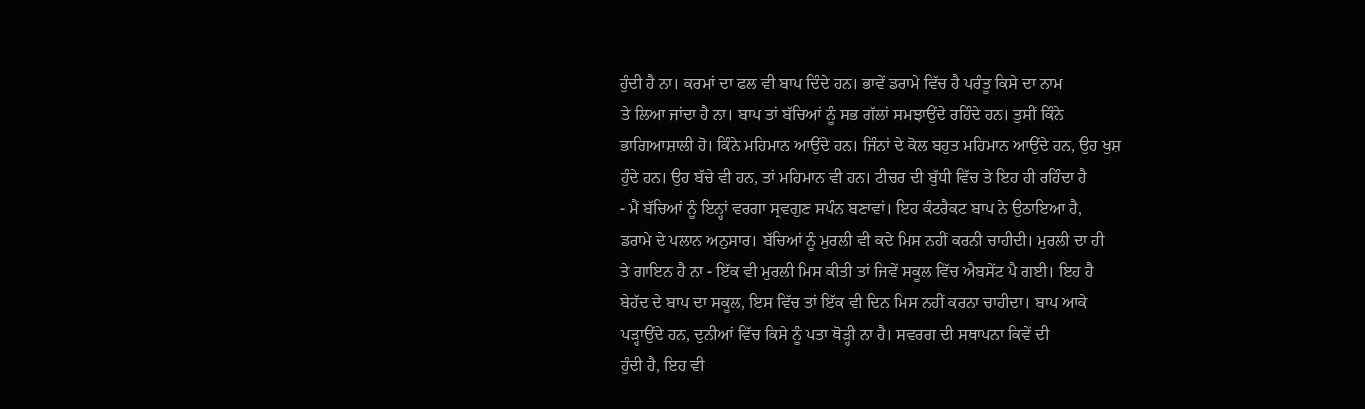ਹੁੰਦੀ ਹੈ ਨਾ। ਕਰਮਾਂ ਦਾ ਫਲ ਵੀ ਬਾਪ ਦਿੰਦੇ ਹਨ। ਭਾਵੇਂ ਡਰਾਮੇ ਵਿੱਚ ਹੈ ਪਰੰਤੂ ਕਿਸੇ ਦਾ ਨਾਮ
ਤੇ ਲਿਆ ਜਾਂਦਾ ਹੈ ਨਾ। ਬਾਪ ਤਾਂ ਬੱਚਿਆਂ ਨੂੰ ਸਭ ਗੱਲਾਂ ਸਮਝਾਉਂਦੇ ਰਹਿੰਦੇ ਹਨ। ਤੁਸੀਂ ਕਿੰਨੇ
ਭਾਗਿਆਸ਼ਾਲੀ ਹੋ। ਕਿੰਨੇ ਮਹਿਮਾਨ ਆਉਂਦੇ ਹਨ। ਜਿੰਨਾਂ ਦੇ ਕੋਲ ਬਹੁਤ ਮਹਿਮਾਨ ਆਉਂਦੇ ਹਨ, ਉਹ ਖੁਸ਼
ਹੁੰਦੇ ਹਨ। ਉਹ ਬੱਚੇ ਵੀ ਹਨ, ਤਾਂ ਮਹਿਮਾਨ ਵੀ ਹਨ। ਟੀਚਰ ਦੀ ਬੁੱਧੀ ਵਿੱਚ ਤੇ ਇਹ ਹੀ ਰਹਿੰਦਾ ਹੈ
- ਮੈਂ ਬੱਚਿਆਂ ਨੂੰ ਇਨ੍ਹਾਂ ਵਰਗਾ ਸ੍ਰਵਗੁਣ ਸਪੰਨ ਬਣਾਵਾਂ। ਇਹ ਕੰਟਰੈਕਟ ਬਾਪ ਨੇ ਉਠਾਇਆ ਹੈ,
ਡਰਾਮੇ ਦੇ ਪਲਾਨ ਅਨੁਸਾਰ। ਬੱਚਿਆਂ ਨੂੰ ਮੁਰਲੀ ਵੀ ਕਦੇ ਮਿਸ ਨਹੀਂ ਕਰਨੀ ਚਾਹੀਦੀ। ਮੁਰਲੀ ਦਾ ਹੀ
ਤੇ ਗਾਇਨ ਹੈ ਨਾ - ਇੱਕ ਵੀ ਮੁਰਲੀ ਮਿਸ ਕੀਤੀ ਤਾਂ ਜਿਵੇਂ ਸਕੂਲ ਵਿੱਚ ਐਬਸੇਂਟ ਪੈ ਗਈ। ਇਹ ਹੈ
ਬੇਹੱਦ ਦੇ ਬਾਪ ਦਾ ਸਕੂਲ, ਇਸ ਵਿੱਚ ਤਾਂ ਇੱਕ ਵੀ ਦਿਨ ਮਿਸ ਨਹੀਂ ਕਰਨਾ ਚਾਹੀਦਾ। ਬਾਪ ਆਕੇ
ਪੜ੍ਹਾਉਂਦੇ ਹਨ, ਦੁਨੀਆਂ ਵਿੱਚ ਕਿਸੇ ਨੂੰ ਪਤਾ ਥੋੜ੍ਹੀ ਨਾ ਹੈ। ਸਵਰਗ ਦੀ ਸਥਾਪਨਾ ਕਿਵੇਂ ਦੀ
ਹੁੰਦੀ ਹੈ, ਇਹ ਵੀ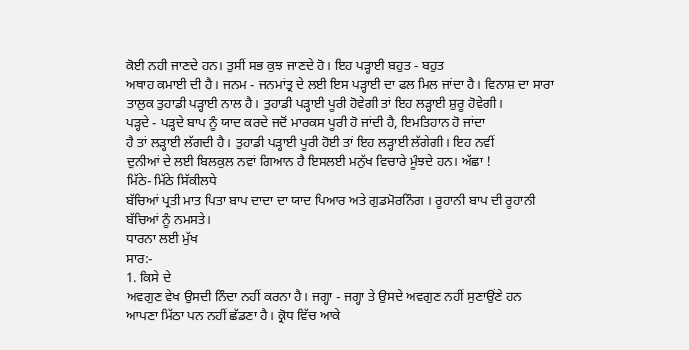ਕੋਈ ਨਹੀ ਜਾਣਦੇ ਹਨ। ਤੁਸੀਂ ਸਭ ਕੁਝ ਜਾਣਦੇ ਹੋ। ਇਹ ਪੜ੍ਹਾਈ ਬਹੁਤ - ਬਹੁਤ
ਅਥਾਹ ਕਮਾਈ ਦੀ ਹੈ। ਜਨਮ - ਜਨਮਾਂਤ੍ਰ ਦੇ ਲਈ ਇਸ ਪੜ੍ਹਾਈ ਦਾ ਫਲ ਮਿਲ ਜਾਂਦਾ ਹੈ। ਵਿਨਾਸ਼ ਦਾ ਸਾਰਾ
ਤਾਲੁਕ ਤੁਹਾਡੀ ਪੜ੍ਹਾਈ ਨਾਲ ਹੈ। ਤੁਹਾਡੀ ਪੜ੍ਹਾਈ ਪੂਰੀ ਹੋਵੇਗੀ ਤਾਂ ਇਹ ਲੜ੍ਹਾਈ ਸ਼ੁਰੂ ਹੋਵੇਗੀ।
ਪੜ੍ਹਦੇ - ਪੜ੍ਹਦੇ ਬਾਪ ਨੂੰ ਯਾਦ ਕਰਦੇ ਜਦੋਂ ਮਾਰਕਸ ਪੂਰੀ ਹੋ ਜਾਂਦੀ ਹੈ, ਇਮਤਿਹਾਨ ਹੋ ਜਾਂਦਾ
ਹੈ ਤਾਂ ਲੜ੍ਹਾਈ ਲੱਗਦੀ ਹੈ। ਤੁਹਾਡੀ ਪੜ੍ਹਾਈ ਪੂਰੀ ਹੋਈ ਤਾਂ ਇਹ ਲੜ੍ਹਾਈ ਲੱਗੇਗੀ। ਇਹ ਨਵੀਂ
ਦੁਨੀਆਂ ਦੇ ਲਈ ਬਿਲਕੁਲ ਨਵਾਂ ਗਿਆਨ ਹੈ ਇਸਲਈ ਮਨੁੱਖ ਵਿਚਾਰੇ ਮੂੰਝਦੇ ਹਨ। ਅੱਛਾ !
ਮਿੱਠੇ- ਮਿੱਠੇ ਸਿੱਕੀਲਧੇ
ਬੱਚਿਆਂ ਪ੍ਰਤੀ ਮਾਤ ਪਿਤਾ ਬਾਪ ਦਾਦਾ ਦਾ ਯਾਦ ਪਿਆਰ ਅਤੇ ਗੁਡਮੋਰਨਿੰਗ । ਰੂਹਾਨੀ ਬਾਪ ਦੀ ਰੂਹਾਨੀ
ਬੱਚਿਆਂ ਨੂੰ ਨਮਸਤੇ।
ਧਾਰਨਾ ਲਈ ਮੁੱਖ
ਸਾਰ:-
1. ਕਿਸੇ ਦੇ
ਅਵਗੁਣ ਵੇਖ ਉਸਦੀ ਨਿੰਦਾ ਨਹੀਂ ਕਰਨਾ ਹੈ। ਜਗ੍ਹਾ - ਜਗ੍ਹਾ ਤੇ ਉਸਦੇ ਅਵਗੁਣ ਨਹੀਂ ਸੁਣਾਉਂਣੇ ਹਨ
ਆਪਣਾ ਮਿੱਠਾ ਪਨ ਨਹੀਂ ਛੱਡਣਾ ਹੈ। ਕ੍ਰੋਧ ਵਿੱਚ ਆਕੇ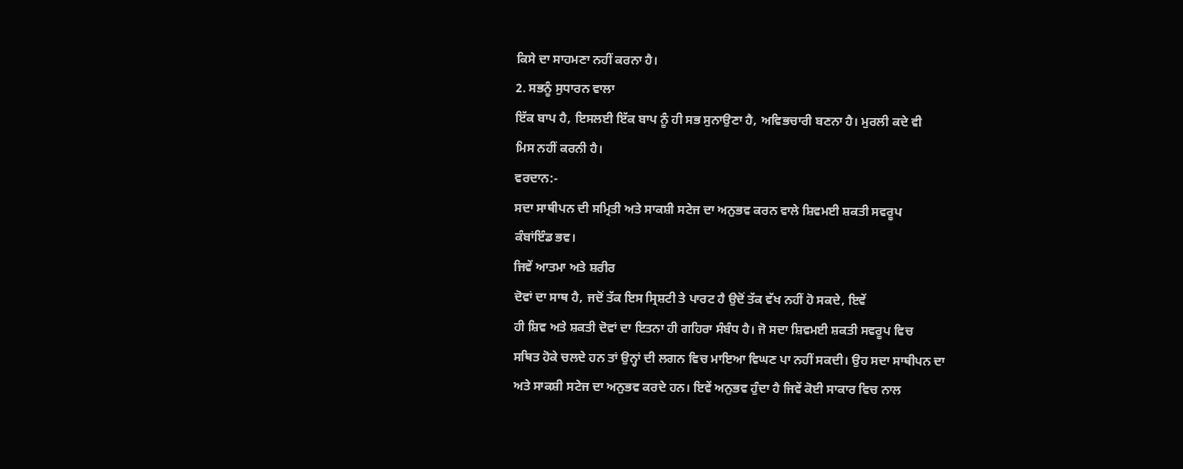ਕਿਸੇ ਦਾ ਸਾਹਮਣਾ ਨਹੀਂ ਕਰਨਾ ਹੈ।
2. ਸਭਨੂੰ ਸੁਧਾਰਨ ਵਾਲਾ
ਇੱਕ ਬਾਪ ਹੈ, ਇਸਲਈ ਇੱਕ ਬਾਪ ਨੂੰ ਹੀ ਸਭ ਸੁਨਾਉਣਾ ਹੈ, ਅਵਿਭਚਾਰੀ ਬਣਨਾ ਹੈ। ਮੁਰਲੀ ਕਦੇ ਵੀ
ਮਿਸ ਨਹੀਂ ਕਰਨੀ ਹੈ।
ਵਰਦਾਨ:-
ਸਦਾ ਸਾਥੀਪਨ ਦੀ ਸਮ੍ਰਿਤੀ ਅਤੇ ਸਾਕਸ਼ੀ ਸਟੇਜ ਦਾ ਅਨੁਭਵ ਕਰਨ ਵਾਲੇ ਸ਼ਿਵਮਈ ਸ਼ਕਤੀ ਸਵਰੂਪ
ਕੰਬਾਂਇੰਡ ਭਵ।
ਜਿਵੇਂ ਆਤਮਾ ਅਤੇ ਸ਼ਰੀਰ
ਦੋਵਾਂ ਦਾ ਸਾਥ ਹੈ, ਜਦੋਂ ਤੱਕ ਇਸ ਸ੍ਰਿਸ਼ਟੀ ਤੇ ਪਾਰਟ ਹੈ ਉਦੋਂ ਤੱਕ ਵੱਖ ਨਹੀਂ ਹੋ ਸਕਦੇ, ਇਵੇਂ
ਹੀ ਸ਼ਿਵ ਅਤੇ ਸ਼ਕਤੀ ਦੋਵਾਂ ਦਾ ਇਤਨਾ ਹੀ ਗਹਿਰਾ ਸੰਬੰਧ ਹੈ। ਜੋ ਸਦਾ ਸ਼ਿਵਮਈ ਸ਼ਕਤੀ ਸਵਰੂਪ ਵਿਚ
ਸਥਿਤ ਹੋਕੇ ਚਲਦੇ ਹਨ ਤਾਂ ਉਨ੍ਹਾਂ ਦੀ ਲਗਨ ਵਿਚ ਮਾਇਆ ਵਿਘਣ ਪਾ ਨਹੀਂ ਸਕਦੀ। ਉਹ ਸਦਾ ਸਾਥੀਪਨ ਦਾ
ਅਤੇ ਸਾਕਸ਼ੀ ਸਟੇਜ ਦਾ ਅਨੁਭਵ ਕਰਦੇ ਹਨ। ਇਵੇਂ ਅਨੁਭਵ ਹੁੰਦਾ ਹੈ ਜਿਵੇਂ ਕੋਈ ਸਾਕਾਰ ਵਿਚ ਨਾਲ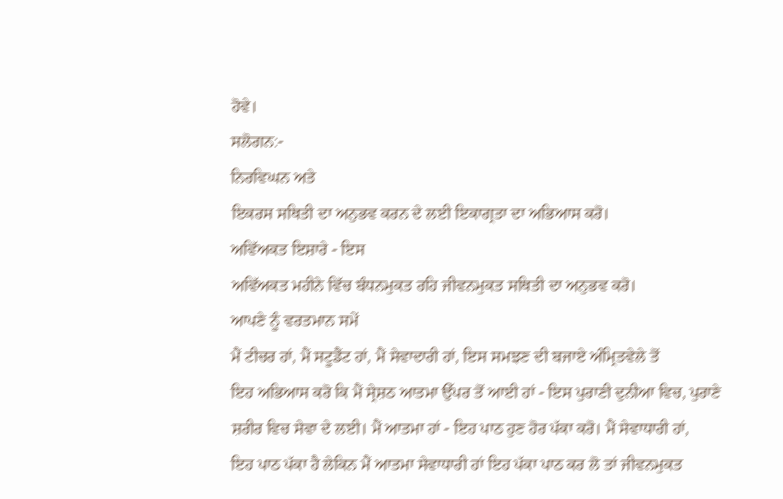ਹੋਵੇ।
ਸਲੋਗਨ:-
ਨਿਰਵਿਘਨ ਅਤੇ
ਇਕਰਸ ਸਥਿਤੀ ਦਾ ਅਨੁਭਵ ਕਰਨ ਦੇ ਲਈ ਇਕਾਗ੍ਰਤਾ ਦਾ ਅਭਿਆਸ ਕਰੋ।
ਅਵਿੱਅਕਤ ਇਸ਼ਾਰੇ - ਇਸ
ਅਵਿੱਅਕਤ ਮਹੀਨੇ ਵਿੱਚ ਬੰਧਨਮੁਕਤ ਰਹਿ ਜੀਵਨਮੁਕਤ ਸਥਿਤੀ ਦਾ ਅਨੁਭਵ ਕਰੋ।
ਆਪਣੇ ਨੂੰ ਵਰਤਮਾਨ ਸਮੇਂ
ਮੈਂ ਟੀਚਰ ਹਾਂ, ਮੈਂ ਸਟੂਡੈਂਟ ਹਾਂ, ਮੈਂ ਸੇਵਾਦਾਰੀ ਹਾਂ, ਇਸ ਸਮਝਣ ਦੀ ਬਜਾਏ ਅੰਮ੍ਰਿਤਵੇਲੇ ਤੋਂ
ਇਹ ਅਭਿਆਸ ਕਰੋ ਕਿ ਮੈਂ ਸ੍ਰੇਸ਼ਠ ਆਤਮਾ ਉੱਪਰ ਤੋਂ ਆਈ ਹਾਂ - ਇਸ ਪੁਰਾਣੀ ਦੁਨੀਆ ਵਿਚ, ਪੁਰਾਣੇ
ਸ਼ਰੀਰ ਵਿਚ ਸੇਵਾ ਦੇ ਲਈ। ਮੈਂ ਆਤਮਾ ਹਾਂ - ਇਹ ਪਾਠ ਹੁਣ ਹੋਰ ਪੱਕਾ ਕਰੋ। ਮੈਂ ਸੇਵਾਧਾਰੀ ਹਾਂ,
ਇਹ ਪਾਠ ਪੱਕਾ ਹੈ ਲੇਕਿਨ ਮੈਂ ਆਤਮਾ ਸੇਵਾਧਾਰੀ ਹਾਂ ਇਹ ਪੱਕਾ ਪਾਠ ਕਰ ਲੋ ਤਾਂ ਜੀਵਨਮੁਕਤ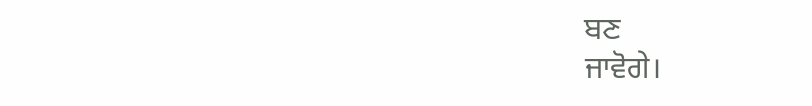ਬਣ
ਜਾਵੋਗੇ।